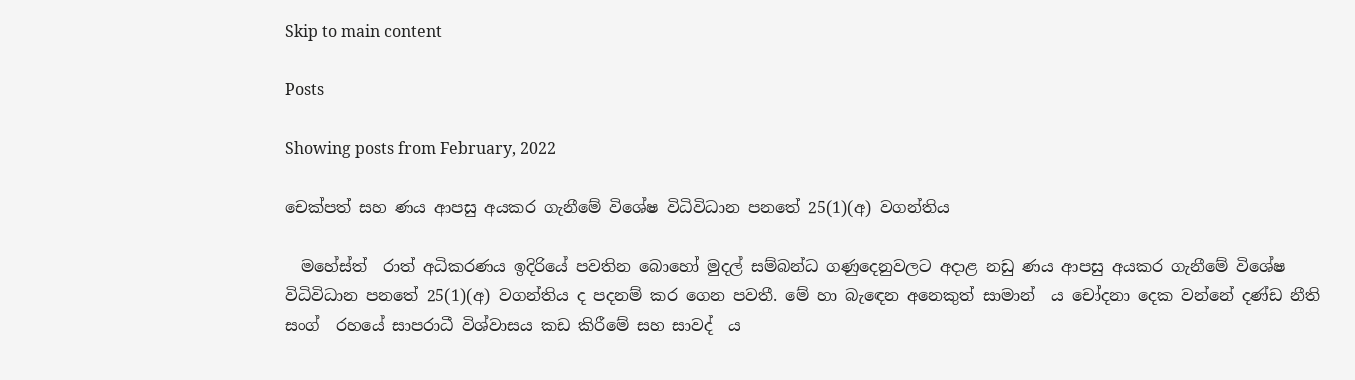Skip to main content

Posts

Showing posts from February, 2022

චෙක්පත් සහ ණය ආපසු අයකර ගැනීමේ විශේෂ විධිවිධාන පනතේ 25(1)(අ) වගන්තිය

  මහේස්ත් ‍ රාත් අධිකරණය ඉදිරියේ පවතින බොහෝ මුදල් සම්බන්ධ ගණුදෙනුවලට අදාළ නඩු ණය ආපසු අයකර ගැනීමේ විශේෂ විධිවිධාන පනතේ 25(1)(අ) වගන්තිය ද පදනම් කර ගෙන පවතී. මේ හා බැඳෙන අනෙකුත් සාමාන් ‍ ය චෝදනා දෙක වන්නේ දණ්ඩ නීති සංග් ‍ රහයේ සාපරාධී විශ්වාසය කඩ කිරීමේ සහ සාවද් ‍ ය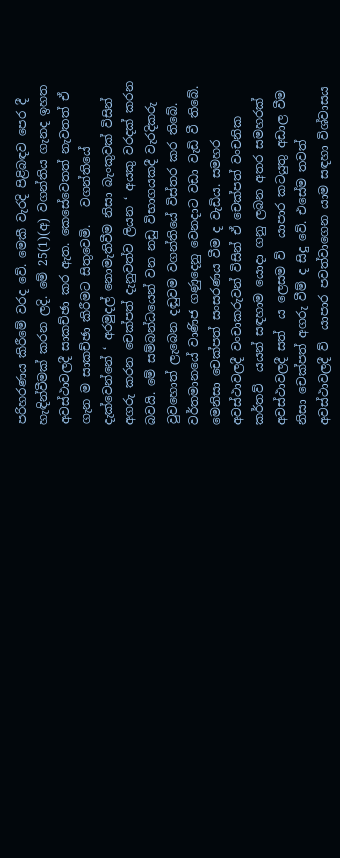පරිහරණය කිරීමේ වරද වේ. මෙකී වැරදි පිළිබඳව පෙර දී හැඳින්වීමක් කරන ලදි. මේ 25(1)(අ) වගන්තිය ගැනද ඉහත අවස්ථාවලදී සාකච්ඡා කර ඇත. කෙසේවෙතත් නැවතත් ඒ ගැන ම සාකච්ඡා කිරීමට සිතුවෙමි.   වගන්තියේ දැක්වෙන්නේ ‘ අරමුදල් නොමැතිවීම නිසා බැංකුවක් විසින් අගරු කරන චෙක්පත් දැනුවත්ව ලියන ‘ අයකු වරදක් කරන බවයි. මේ සම්බන්ධයෙන් වන නඩු විභාගයකදී වැරදිකරු වුවහොත් ලැබෙන දඬුවම වගන්තියේ විස්තර කර තිබේ.   වර්තමානයේ වාණිජ ගණුදෙනු වෙනදාට වඩා වැඩි වී තිබේ. මෙනිසා චෙක්පත් සංසරණය වීම ද වැඩිය. සමහර අවස්ථාවලදී වංචාකරුවන් විසින් ඒ චෙක්පත් වංචනික කර්තව් ‍ යයන් සඳහාම යොදා ගනු ලබන අතර සමහරක් අවස්ථාවලදී සත් ‍ ය ලෙසම ව් ‍ යාපාර කටයුතු අඩාල වීම නිසා චෙක්පත් අගරු වීම් ද සිදු වේ. එසේම තවත් අවස්ථාවලදී ව් ‍ යාපාර පවත්වාගෙන යාම සඳහා විශ්වාසය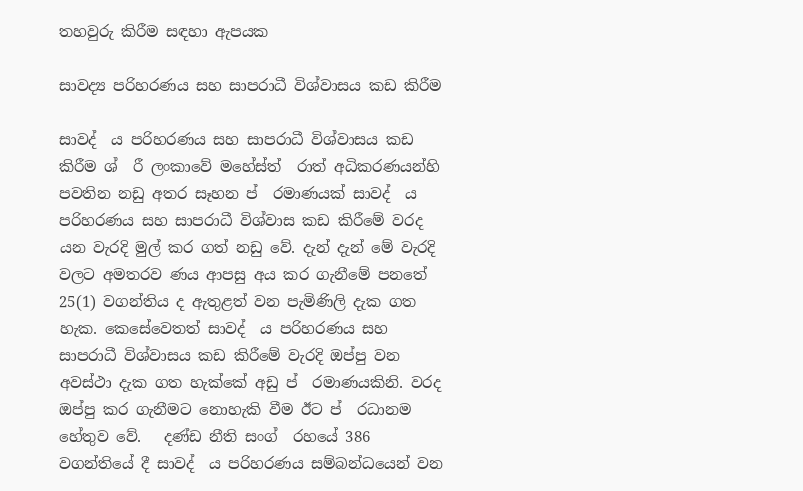තහවුරු කිරීම සඳහා ඇපයක

සාවද්‍ය පරිහරණය සහ සාපරාධී විශ්වාසය කඩ කිරීම

සාවද් ‍ ය පරිහරණය සහ සාපරාධී විශ්වාසය කඩ කිරීම ශ් ‍ රී ලංකාවේ මහේස්ත් ‍ රාත් අධිකරණයන්හි පවතින නඩු අතර සෑහන ප් ‍ රමාණයක් සාවද් ‍ ය පරිහරණය සහ සාපරාධී විශ්වාස කඩ කිරීමේ වරද යන වැරදි මුල් කර ගත් නඩු වේ. දැන් දැන් මේ වැරදි වලට අමතරව ණය ආපසු අය කර ගැනීමේ පනතේ 25(1) වගන්තිය ද ඇතුළත් වන පැමිණිලි දැක ගත හැක. කෙසේවෙතත් සාවද් ‍ ය පරිහරණය සහ සාපරාධී විශ්වාසය කඩ කිරීමේ වැරදි ඔප්පු වන අවස්ථා දැක ගත හැක්කේ අඩු ප් ‍ රමාණයකිනි. වරද ඔප්පු කර ගැනීමට නොහැකි වීම ඊට ප් ‍ රධානම හේතුව වේ.   දණ්ඩ නීති සංග් ‍ රහයේ 386 වගන්තියේ දී සාවද් ‍ ය පරිහරණය සම්බන්ධයෙන් වන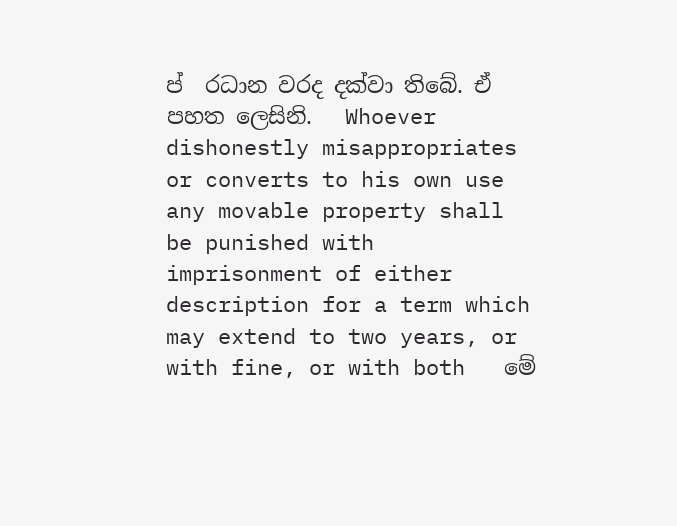ප් ‍ රධාන වරද දක්වා තිබේ. ඒ පහත ලෙසිනි.   Whoever dishonestly misappropriates or converts to his own use any movable property shall be punished with imprisonment of either description for a term which may extend to two years, or with fine, or with both   මේ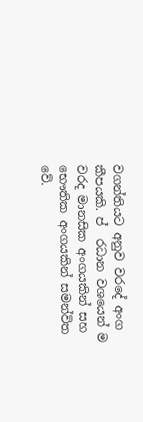වගන්තියට අනුව වරදේ අංග කීපයකි. ප් ‍ රධාන වශයෙන් ම වරද මානසික අංගයකින් සහ භෞතික අංගයකින් සමන්විත වේ.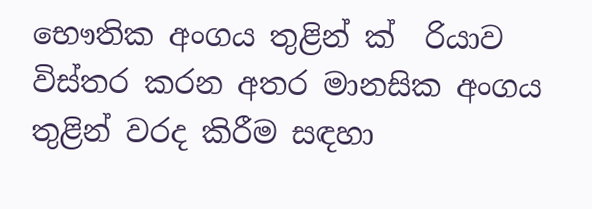භෞතික අංගය තුළින් ක් ‍ රියාව විස්තර කරන අතර මානසික අංගය තුළින් වරද කිරීම සඳහා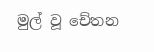මුල් වූ චේතන